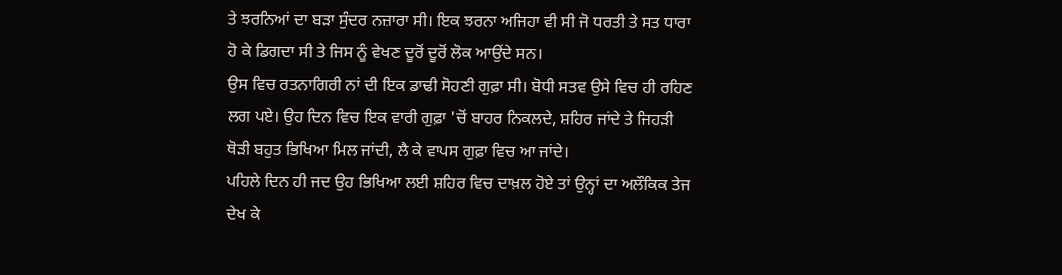ਤੇ ਝਰਨਿਆਂ ਦਾ ਬੜਾ ਸੁੰਦਰ ਨਜ਼ਾਰਾ ਸੀ। ਇਕ ਝਰਨਾ ਅਜਿਹਾ ਵੀ ਸੀ ਜੋ ਧਰਤੀ ਤੇ ਸਤ ਧਾਰਾ ਹੋ ਕੇ ਡਿਗਦਾ ਸੀ ਤੇ ਜਿਸ ਨੂੰ ਵੇਖਣ ਦੂਰੋਂ ਦੂਰੋਂ ਲੋਕ ਆਉਂਦੇ ਸਨ।
ਉਸ ਵਿਚ ਰਤਨਾਗਿਰੀ ਨਾਂ ਦੀ ਇਕ ਡਾਢੀ ਸੋਹਣੀ ਗੁਫ਼ਾ ਸੀ। ਬੋਧੀ ਸਤਵ ਉਸੇ ਵਿਚ ਹੀ ਰਹਿਣ ਲਗ ਪਏ। ਉਹ ਦਿਨ ਵਿਚ ਇਕ ਵਾਰੀ ਗੁਫ਼ਾ 'ਚੋਂ ਬਾਹਰ ਨਿਕਲਦੇ, ਸ਼ਹਿਰ ਜਾਂਦੇ ਤੇ ਜਿਹੜੀ ਥੋੜੀ ਬਹੁਤ ਭਿਖਿਆ ਮਿਲ ਜਾਂਦੀ, ਲੈ ਕੇ ਵਾਪਸ ਗੁਫ਼ਾ ਵਿਚ ਆ ਜਾਂਦੇ।
ਪਹਿਲੇ ਦਿਨ ਹੀ ਜਦ ਉਹ ਭਿਖਿਆ ਲਈ ਸ਼ਹਿਰ ਵਿਚ ਦਾਖ਼ਲ ਹੋਏ ਤਾਂ ਉਨ੍ਹਾਂ ਦਾ ਅਲੌਕਿਕ ਤੇਜ ਦੇਖ ਕੇ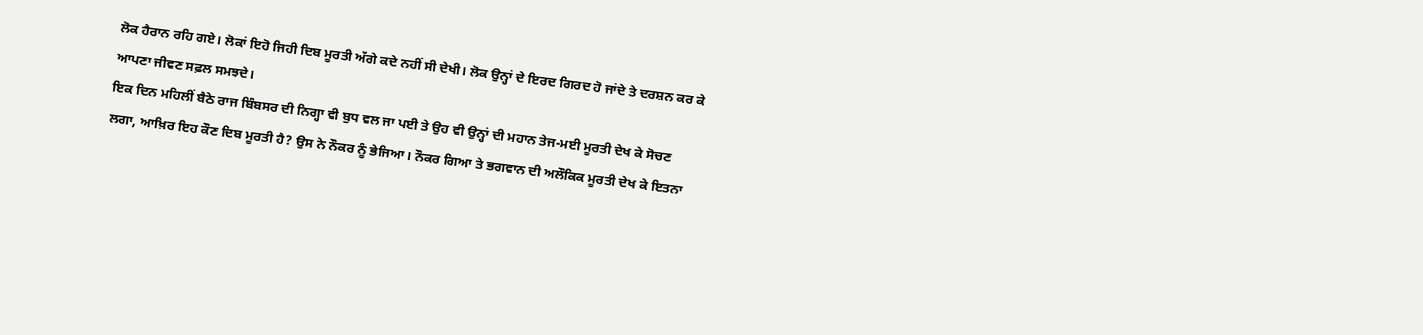ਲੋਕ ਹੈਰਾਨ ਰਹਿ ਗਏ। ਲੋਕਾਂ ਇਹੋ ਜਿਹੀ ਦਿਬ ਮੂਰਤੀ ਅੱਗੇ ਕਦੇ ਨਹੀਂ ਸੀ ਦੇਖੀ। ਲੋਕ ਉਨ੍ਹਾਂ ਦੇ ਇਰਦ ਗਿਰਦ ਹੋ ਜਾਂਦੇ ਤੇ ਦਰਸ਼ਨ ਕਰ ਕੇ ਆਪਣਾ ਜੀਵਣ ਸਫ਼ਲ ਸਮਝਦੇ।
ਇਕ ਦਿਨ ਮਹਿਲੀਂ ਬੈਠੇ ਰਾਜ ਬਿੰਬਸਰ ਦੀ ਨਿਗ੍ਹਾ ਵੀ ਬੁਧ ਵਲ ਜਾ ਪਈ ਤੇ ਉਹ ਵੀ ਉਨ੍ਹਾਂ ਦੀ ਮਹਾਨ ਤੇਜ-ਮਈ ਮੂਰਤੀ ਦੇਖ ਕੇ ਸੋਚਣ ਲਗਾ, ਆਖ਼ਿਰ ਇਹ ਕੌਣ ਦਿਬ ਮੂਰਤੀ ਹੈ? ਉਸ ਨੇ ਨੌਕਰ ਨੂੰ ਭੇਜਿਆ। ਨੌਕਰ ਗਿਆ ਤੇ ਭਗਵਾਨ ਦੀ ਅਲੌਕਿਕ ਮੂਰਤੀ ਦੇਖ ਕੇ ਇਤਨਾ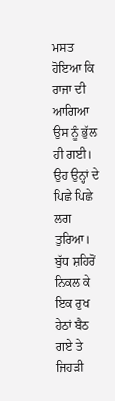ਮਸਤ ਹੋਇਆ ਕਿ ਰਾਜਾ ਦੀ ਆਗਿਆ ਉਸ ਨੂੰ ਭੁੱਲ ਹੀ ਗਈ। ਉਹ ਉਨ੍ਹਾਂ ਦੇ ਪਿਛੇ ਪਿਛੇ ਲਗ ਤੁਰਿਆ।
ਬੁੱਧ ਸ਼ਹਿਰੋਂ ਨਿਕਲ ਕੇ ਇਕ ਰੁਖ ਹੇਠਾਂ ਬੈਠ ਗਏ ਤੇ ਜਿਹੜੀ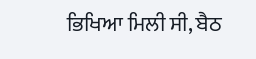ਭਿਖਿਆ ਮਿਲੀ ਸੀ, ਬੈਠ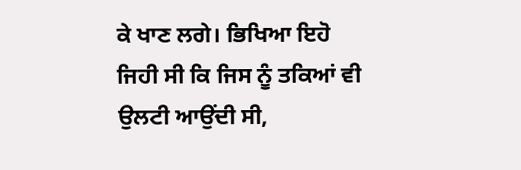ਕੇ ਖਾਣ ਲਗੇ। ਭਿਖਿਆ ਇਹੋ ਜਿਹੀ ਸੀ ਕਿ ਜਿਸ ਨੂੰ ਤਕਿਆਂ ਵੀ ਉਲਟੀ ਆਉਂਦੀ ਸੀ,